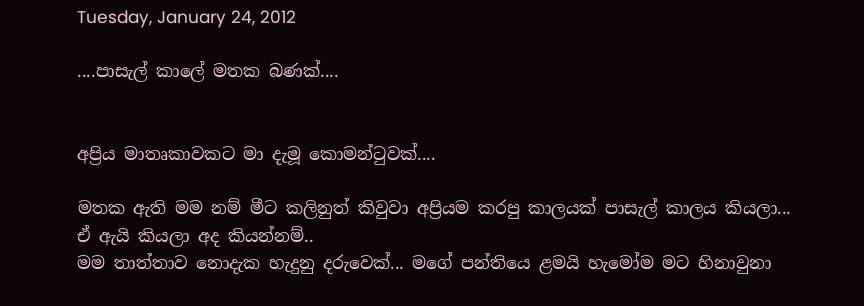Tuesday, January 24, 2012

....පාසැල් කාලේ මතක බණක්....


අප්‍රිය මාතෘකාවකට මා දැමූ කොමන්ටුවක්....

මතක ඇති මම නම් මීට කලිනුත් කිවුවා අප්‍රියම කරපු කාලයක් පාසැල් කාලය කියලා...
ඒ ඇයි කියලා අද කියන්නම්..
මම තාත්තාව නොදැක හැදුනු දරුවෙක්... මගේ පන්තියෙ ළමයි හැමෝම මට හිනාවුනා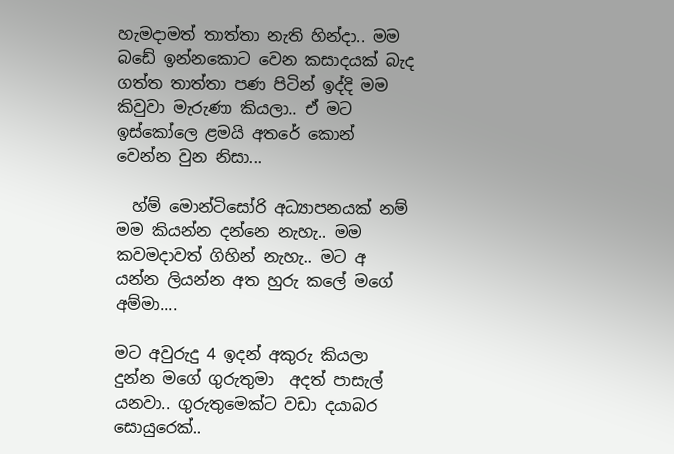හැමදාමත් තාත්තා නැති හින්දා.. මම බඩේ ඉන්නකොට වෙන කසාදයක් බැද ගත්ත තාත්තා පණ පිටින් ඉද්දි මම කිවුවා මැරුණා කියලා.. ඒ මට ඉස්කෝලෙ ළමයි අතරේ කොන් වෙන්න වුන නිසා...

  හ්ම් මොන්ටිසෝරි අධ්‍යාපනයක් නම් මම කියන්න දන්නෙ නැහැ.. මම කවමදාවත් ගිහින් නැහැ.. මට අ යන්න ලියන්න අත හුරු කලේ මගේ අම්මා....

මට අවුරුදු 4 ඉදන් අකුරු කියලා දුන්න මගේ ගුරුතුමා  අදත් පාසැල් යනවා.. ගුරුතුමෙක්ට වඩා දයාබර සොයුරෙක්..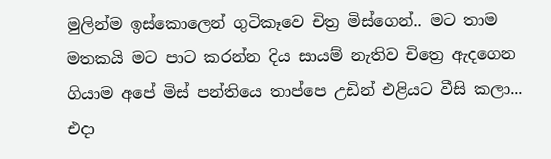මුලින්ම ඉස්කොලෙන් ගුටිකෑවෙ චිත්‍ර මිස්ගෙන්.. මට තාම මතකයි මට පාට කරන්න දිය සායම් නැතිව චිත්‍රෙ ඇදගෙන ගියාම අපේ මිස් පන්තියෙ තාප්පෙ උඩින් එළියට වීසි කලා... එදා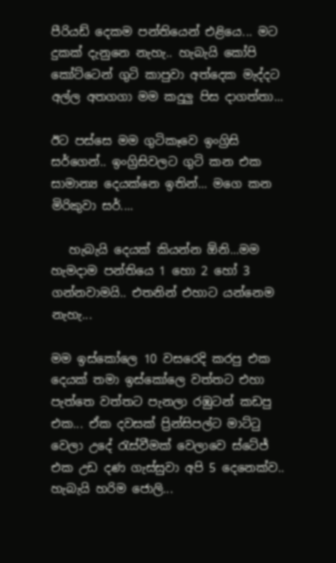පීරියඩ් දෙකම පන්තියෙන් එළියෙ... මට දුකක් දැනුනෙ නැහැ.. හැබැයි කෝපි කෝට්ටෙන් ගුටි කාපුවා අත්දෙක මැද්දට අල්ල අතගගා මම කදුලු පිස දාගත්තා...

ඊට පස්සෙ මම ගුටිකෑවෙ ඉංග්‍රිසි සර්ගෙන්.. ඉංග්‍රිසිවලට ගුටි කන එක සාමාන්‍ය දෙයක්නෙ ඉතින්... මගෙ කන මිරිකුවා සර්....

   හැබැයි දෙයක් කියන්න ඕනි...මම හැමදාම පන්තියෙ 1 හො 2 හෝ 3 ගන්නවාමයි.. එතනින් එහාට යන්නෙම නැහැ...

මම ඉස්කෝලෙ 10 වසරෙදි කරපු එක දෙයක් තමා ඉස්කෝලෙ වත්තට එහා පැත්තෙ වත්තට පැනලා රඹුටන් කඩපු එක... ඒක දවසක් ප්‍රින්සිපල්ට මාට්ටු වෙලා උදේ රැස්වීමක් වෙලාවෙ ස්ටේජ් එක උඩ දණ ගැස්සුවා අපි 5 දෙනෙක්ව.. හැබැයි හරිම ජොලි...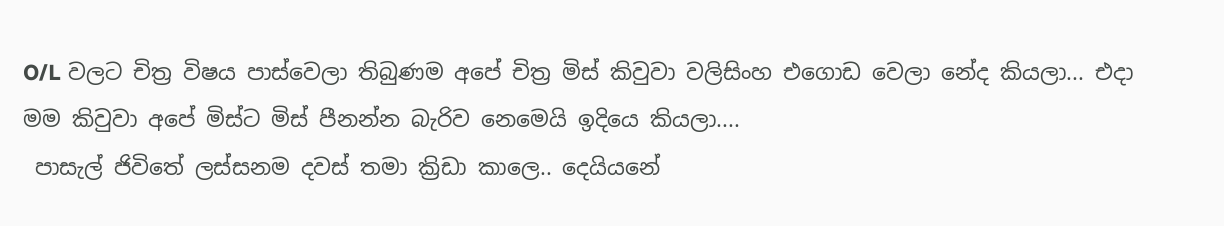O/L වලට චිත්‍ර විෂය පාස්වෙලා තිබුණම අපේ චිත්‍ර මිස් කිවුවා වලිසිංහ එගොඩ වෙලා නේද කියලා... එදා මම කිවුවා අපේ මිස්ට මිස් පීනන්න බැරිව නෙමෙයි ඉදියෙ කියලා....
 පාසැල් ජිවිතේ ලස්සනම දවස් තමා ක්‍රිඩා කාලෙ.. දෙයියනේ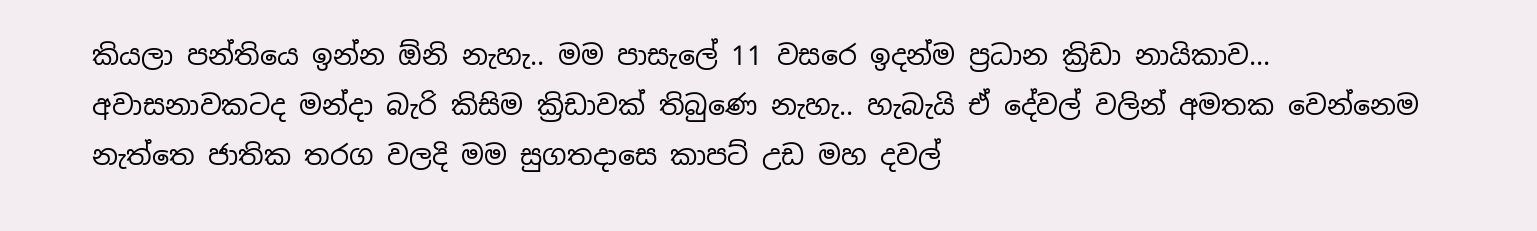කියලා පන්තියෙ ඉන්න ඕනි නැහැ.. මම පාසැලේ 11 වසරෙ ඉදන්ම ප්‍රධාන ක්‍රිඩා නායිකාව... අවාසනාවකටද මන්දා බැරි කිසිම ක්‍රිඩාවක් තිබුණෙ නැහැ.. හැබැයි ඒ දේවල් වලින් අමතක වෙන්නෙම නැත්තෙ ජාතික තරග වලදි මම සුගතදාසෙ කාපට් උඩ මහ දවල්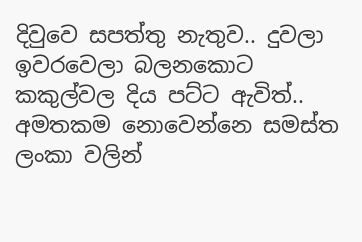දිවුවෙ සපත්තු නැතුව.. දුවලා ඉවරවෙලා බලනකොට කකුල්වල දිය පට්ට ඇවිත්.. අමතකම නොවෙන්නෙ සමස්ත ලංකා වලින්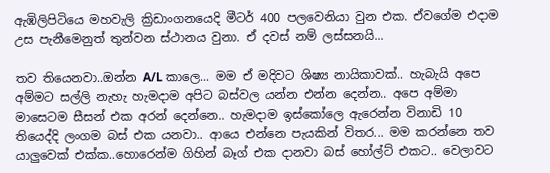ඇඹිලිපිටියෙ මහවැලි ක්‍රිඩාංගනයෙදි මීටර් 400 පලවෙනියා වුන එක. ඒවගේම එදාම උස පැනීමෙනුත් තුන්වන ස්ථානය වුනා. ඒ දවස් නම් ලස්සනයි...

තව තියෙනවා..ඔන්න A/L කාලෙ... මම ඒ මදිවට ශිෂ්‍ය නායිකාවක්.. හැබැයි අපෙ අම්මට සල්ලි නැහැ හැමදාම අපිට බස්වල යන්න එන්න දෙන්න.. අපෙ අම්මා මාසෙටම සීසන් එක අරන් දෙන්නෙ.. හැමදාම ඉස්කෝලෙ ඇරෙන්න විනාඩි 10 තියෙද්දි ලංගම බස් එක යනවා.. ආයෙ එන්නෙ පැයකින් විතර... මම කරන්නෙ තව යාලුවෙක් එක්ක..හොරෙන්ම ගිහින් බෑග් එක දානවා බස් හෝල්ට් එකට.. වෙලාවට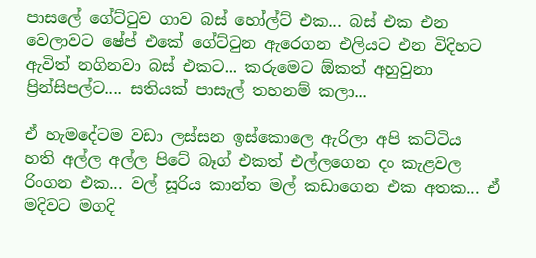පාසලේ ගේට්ටුව ගාව බස් හෝල්ට් එක... බස් එක එන වෙලාවට ෂේප් එකේ ගේට්ටුන ඇරෙගන එලියට එන විදිහට ඇවිත් නගිනවා බස් එකට... කරුමෙට ඕකත් අහුවුනා ප්‍රින්සිපල්ට.... සතියක් පාසැල් තහනම් කලා...

ඒ හැමදේටම වඩා ලස්සන ඉස්කොලෙ ඇරිලා අපි කට්ටිය  හති අල්ල අල්ල පිටේ බෑග් එකත් එල්ලගෙන දං කැළවල රිංගන එක... වල් සූරිය කාන්ත මල් කඩාගෙන එක අතක... ඒ මදිවට මගදි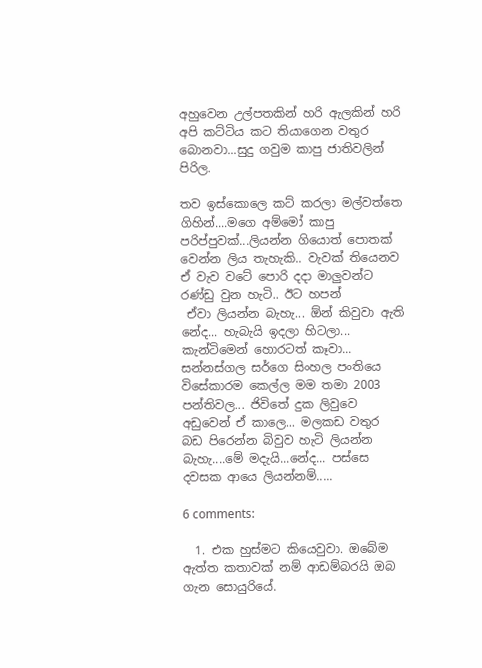අහුවෙන උල්පතකින් හරි ඇලකින් හරි අපි කට්ටිය කට තියාගෙන වතුර බොනවා...සුදු ගවුම කාපු ජාතිවලින් පිරිල.

තව ඉස්කොලෙ කට් කරලා මල්වත්තෙ ගිහින්....මගෙ අම්මෝ කාපු පරිප්පුවක්...ලියන්න ගියොත් පොතක් වෙන්න ලිය තැහැකි.. වැවක් තියෙනව ඒ වැව වටේ පොරි දදා මාලුවන්ට රණ්ඩු වුන හැටි.. ඊට හපන්
 ඒවා ලියන්න බැහැ... ඕන් කිවුවා ඇති නේද... හැබැයි ඉදලා හිටලා... කැන්ටිමෙන් හොරටත් කෑවා... සන්නස්ගල සර්ගෙ සිංහල පංතියෙ විසේකාරම කෙල්ල මම තමා 2003 පන්තිවල... ජිවිතේ දුක ලිවුවෙ අඩුවෙන් ඒ කාලෙ... මලකඩ වතුර බඩ පිරෙන්න බිවුව හැටි ලියන්න බැහැ....මේ මදැයි...නේද... පස්සෙ දවසක ආයෙ ලියන්නම්.....

6 comments:

  1. එක හුස්මට කියෙවුවා. ඔබේම ඇත්ත කතාවක් නම් ආඩම්බරයි ඔබ ගැන සොයුරියේ.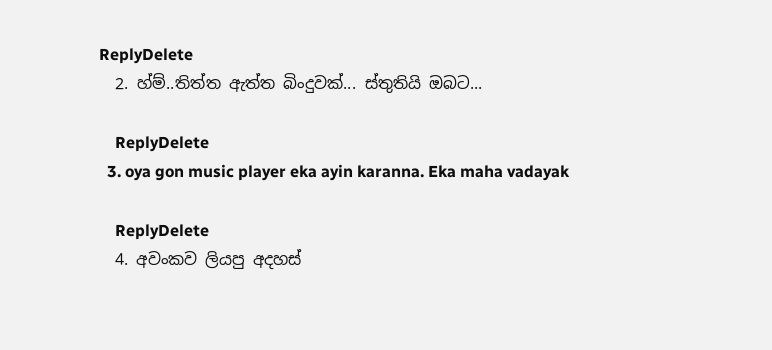ReplyDelete
  2. හ්ම්..තිත්ත ඇත්ත බිංදුවක්... ස්තුතියි ඔබට...

    ReplyDelete
  3. oya gon music player eka ayin karanna. Eka maha vadayak

    ReplyDelete
  4. අවංකව ලියපු අදහස්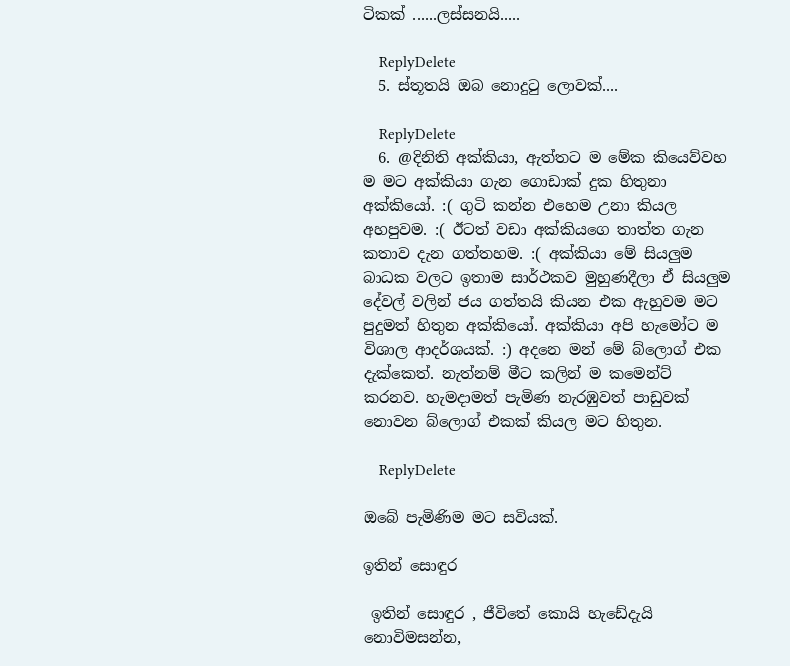ටිකක් ......ලස්සනයි.....

    ReplyDelete
  5. ස්තූතයි ඔබ නොදුටු ලොවක්....

    ReplyDelete
  6. @දිනිති අක්කියා, ඇත්තට ම මේක කියෙව්වහ ම මට අක්කියා ගැන ගොඩාක් දුක හිතුනා අක්කියෝ. :( ගුටි කන්න එහෙම උනා කියල අහපුවම. :( ඊටත් වඩා අක්කියගෙ තාත්ත ගැන කතාව දැන ගත්තහම. :( අක්කියා මේ සියලුම බාධක වලට ඉතාම සාර්ථකව මුහුණදීලා ඒ සියලුම දේවල් වලින් ජය ගත්තයි කියන එක ඇහුවම මට පුදුමත් හිතුන අක්කියෝ. අක්කියා අපි හැමෝට ම විශාල ආදර්ශයක්. :) අදනෙ මන් මේ බ්ලොග් එක දැක්කෙත්. නැත්නම් මීට කලින් ම කමෙන්ට් කරනව. හැමදාමත් පැමිණ නැරඹුවත් පාඩුවක් නොවන බ්ලොග් එකක් කියල මට හිතුන.

    ReplyDelete

ඔබේ පැමිණිම මට සවියක්.

ඉතින් සොඳුර

 ඉතින් සොඳුර , ජීවිතේ කොයි හැඩේදැයි නොවිමසන්න,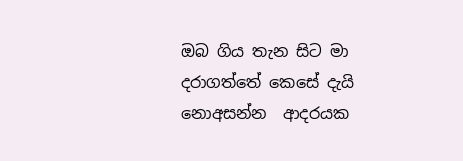ඔබ ගිය තැන සිට මා  දරාගත්තේ කෙසේ දැයි නොඅසන්න  ආදරයක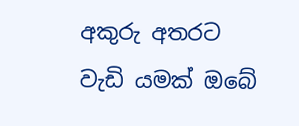අකුරු අතරට වැඩි යමක් ඔබේ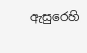ඇසුරෙහි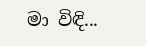මා විඳි...